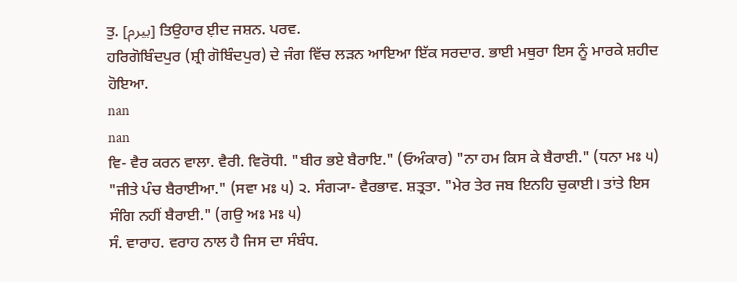ਤੁ. [بیرم] ਤਿਉਹਾਰ ਈ਼ਦ ਜਸ਼ਨ. ਪਰਵ.
ਹਰਿਗੋਬਿੰਦਪੁਰ (ਸ਼੍ਰੀ ਗੋਬਿੰਦਪੁਰ) ਦੇ ਜੰਗ ਵਿੱਚ ਲੜਨ ਆਇਆ ਇੱਕ ਸਰਦਾਰ. ਭਾਈ ਮਥੁਰਾ ਇਸ ਨੂੰ ਮਾਰਕੇ ਸ਼ਹੀਦ ਹੋਇਆ.
nan
nan
ਵਿ- ਵੈਰ ਕਰਨ ਵਾਲਾ. ਵੈਰੀ. ਵਿਰੋਧੀ. "ਬੀਰ ਭਏ ਬੈਰਾਇ." (ਓਅੰਕਾਰ) "ਨਾ ਹਮ ਕਿਸ ਕੇ ਬੈਰਾਈ." (ਧਨਾ ਮਃ ੫) "ਜੀਤੇ ਪੰਚ ਬੈਰਾਈਆ." (ਸਵਾ ਮਃ ੫) ੨. ਸੰਗ੍ਯਾ- ਵੈਰਭਾਵ. ਸ਼ਤ੍ਰਤਾ. "ਮੇਰ ਤੇਰ ਜਬ ਇਨਹਿ ਚੁਕਾਈ। ਤਾਂਤੇ ਇਸ ਸੰਗਿ ਨਹੀਂ ਬੈਰਾਈ." (ਗਉ ਅਃ ਮਃ ੫)
ਸੰ. ਵਾਰਾਹ. ਵਰਾਹ ਨਾਲ ਹੈ ਜਿਸ ਦਾ ਸੰਬੰਧ.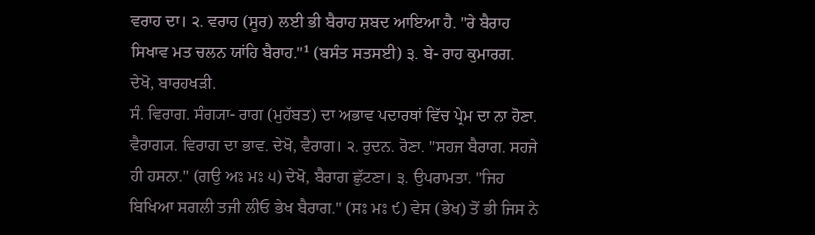ਵਰਾਹ ਦਾ। ੨. ਵਰਾਹ (ਸੂਰ) ਲਈ ਭੀ ਬੈਰਾਹ ਸ਼ਬਦ ਆਇਆ ਹੈ. "ਰੇ ਬੈਰਾਹ ਸਿਖਾਵ ਮਤ ਚਲਨ ਯਾਂਹਿ ਬੈਰਾਹ."¹ (ਬਸੰਤ ਸਤਸਈ) ੩. ਬੇ- ਰਾਹ ਕੁਮਾਰਗ.
ਦੇਖੋ, ਬਾਰਹਖੜੀ.
ਸੰ. ਵਿਰਾਗ. ਸੰਗ੍ਯਾ- ਰਾਗ (ਮੁਹੱਬਤ) ਦਾ ਅਭਾਵ ਪਦਾਰਥਾਂ ਵਿੱਚ ਪ੍ਰੇਮ ਦਾ ਨਾ ਹੋਣਾ. ਵੈਰਾਗ੍ਯ. ਵਿਰਾਗ ਦਾ ਭਾਵ. ਦੇਖੋ, ਵੈਰਾਗ। ੨. ਰੁਦਨ. ਰੋਣਾ. "ਸਹਜ ਬੈਰਾਗ. ਸਹਜੇ ਹੀ ਹਸਨਾ." (ਗਉ ਅਃ ਮਃ ੫) ਦੇਖੋ, ਬੈਰਾਗ ਛੁੱਟਣਾ। ੩. ਉਪਰਾਮਤਾ. "ਜਿਹ ਬਿਖਿਆ ਸਗਲੀ ਤਜੀ ਲੀਓ ਭੇਖ ਬੈਰਾਗ." (ਸਃ ਮਃ ੯) ਵੇਸ (ਭੇਖ) ਤੋਂ ਭੀ ਜਿਸ ਨੇ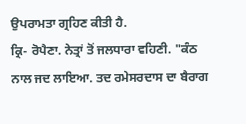ਉਪਰਾਮਤਾ ਗ੍ਰਹਿਣ ਕੀਤੀ ਹੈ.
ਕ੍ਰਿ- ਰੋਪੈਣਾ. ਨੇਤ੍ਰਾਂ ਤੋਂ ਜਲਧਾਰਾ ਵਹਿਣੀ. "ਕੰਠ ਨਾਲ ਜਦ ਲਾਇਆ. ਤਦ ਰਮੇਸਰਦਾਸ ਦਾ ਬੈਰਾਗ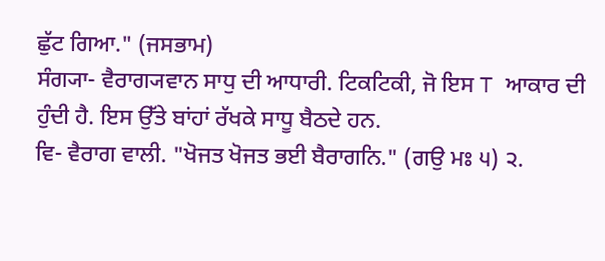ਛੁੱਟ ਗਿਆ." (ਜਸਭਾਮ)
ਸੰਗ੍ਯਾ- ਵੈਰਾਗ੍ਯਵਾਨ ਸਾਧੁ ਦੀ ਆਧਾਰੀ. ਟਿਕਟਿਕੀ, ਜੋ ਇਸ T ਆਕਾਰ ਦੀ ਹੁੰਦੀ ਹੈ. ਇਸ ਉੱਤੇ ਬਾਂਹਾਂ ਰੱਖਕੇ ਸਾਧੂ ਬੈਠਦੇ ਹਨ.
ਵਿ- ਵੈਰਾਗ ਵਾਲੀ. "ਖੋਜਤ ਖੋਜਤ ਭਈ ਬੈਰਾਗਨਿ." (ਗਉ ਮਃ ੫) ੨.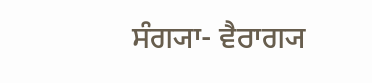ਸੰਗ੍ਯਾ- ਵੈਰਾਗ੍ਯ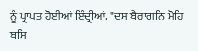ਨੂੰ ਪ੍ਰਾਪਤ ਹੋਈਆਂ ਇੰਦ੍ਰੀਆਂ. "ਦਸ ਬੈਰਾਗਨਿ ਮੋਹਿ ਬਸਿ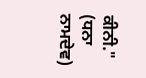ਕੀਨੀ." (ਧਨਾ ਨਾਮਦੇਵ)